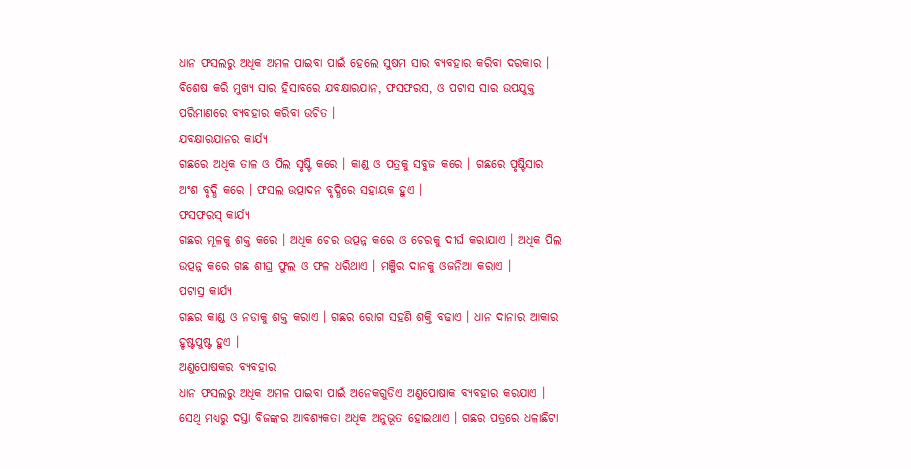ଧାନ ଫସଲରୁ ଅଧିକ ଅମଳ ପାଇବା ପାଇଁ ହେଲେ ସୁଷମ ସାର ବ୍ୟବହାର କରିବା ଦରକାର । ବିଶେଷ କରି ମୁଖ୍ୟ ସାର ହିସାବରେ ଯବକ୍ଷାରଯାନ, ଫସଫରସ, ଓ ପଟାସ ସାର ଉପଯୁକ୍ତ ପରିମାଣରେ ବ୍ୟବହାର କରିବା ଉଚିତ ।
ଯବକ୍ଷାରଯାନର କାର୍ଯ୍ୟ
ଗଛରେ ଅଧିକ ତାଳ ଓ ପିଲ ସୃଷ୍ଟି କରେ । କାଣ୍ଡ ଓ ପତ୍ରକୁ ସବୁଜ କରେ । ଗଛରେ ପୃଷ୍ଟିସାର ଅଂଶ ବୃଦ୍ଧି କରେ । ଫସଲ ଉତ୍ପାଦନ ବୃଦ୍ଧିରେ ସହାୟକ ହୁଏ ।
ଫସଫରସ୍ କାର୍ଯ୍ୟ
ଗଛର ମୂଳକୁ ଶକ୍ତ କରେ । ଅଧିକ ଚେର ଉତ୍ପନ୍ନ କରେ ଓ ଚେରକୁ ଦୀର୍ଘ କରାଯାଏ । ଅଧିକ ପିଲ ଉତ୍ପନ୍ନ କରେ ଗଛ ଶୀଘ୍ର ଫୁଲ ଓ ଫଳ ଧରିଥାଏ । ମଞ୍ଜିର ଦାନକୁ ଓଜନିଆ କରାଏ ।
ପଟାସ୍ର କାର୍ଯ୍ୟ
ଗଛର କାଣ୍ଡ ଓ ନଡାକୁ ଶକ୍ତ କରାଏ । ଗଛର ରୋଗ ସହଣି ଶକ୍ତି ବଢାଏ । ଧାନ ଦାନାର ଆକାର ହୃଷ୍ଟପୁଷ୍ଟ ହୁଏ ।
ଅଣୁପୋଷକର ବ୍ୟବହାର
ଧାନ ଫସଲରୁ ଅଧିକ ଅମଳ ପାଇବା ପାଇଁ ଅନେକଗୁଡିଏ ଅଣୁପୋଷାକ ବ୍ୟବହାର କରଯାଏ । ସେଥି ମଧ୍ୟରୁ ଦସ୍ତା ବିଜଙ୍କର ଆବଶ୍ୟକତା ଅଧିକ ଅନୁଭୂତ ହୋଇଥାଏ । ଗଛର ପତ୍ରରେ ଧଳାଛିଟା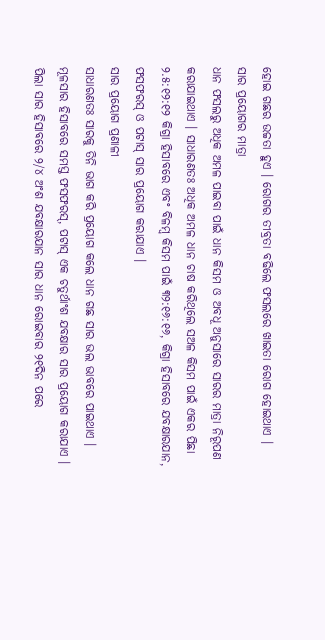ହୋଇ ଗଛର ଉଚ୍ଚତା ହୁଏ । ରୋଗର ତୀବ୍ରତା ବଢିଲେ ଫସଲରେ ଖାଇତା ରୋଗ ହୋଇଥାଏ ।
ସାର ପ୍ରୟୋଗର ମାତ୍ରା
ଧାନ ଫସଲରୁ ଅଧିକ ଅମଳ ପାଇବା ପାଇଁ ଧାନ କିସମ ଓ ଅବଧୂ ଅନୁସାରେ ସାରର ମାତ୍ରା ନିରୂପଣ କରାଯାଇଥାଏ । ସାଧାରଣତଃ ଅଧିକ ଅମଳ ଧାନ ଚାଷ କରିଥିଲେ ସଅଳ କିସମ ପାଇଁ ଏକର ପିଛା ୨.୫:୧୨:୧୨ କିଗ୍ରା ହିସାବରେ ଏବଂ ବିଳମ୍ବ କିସମ ପାଇଁ ୩୨:୧୬:୧୬, କିଗ୍ରା ହିସାବରେ ଯବକ୍ଷାରଯାନ, ଫସଫରସ୍ ଓ ପଟାସ୍ ସାର ପ୍ରୟୋଗ କରାଯାଏ ।
ସାର ପ୍ରୟୋଗ ପ୍ରଣାଳୀ
ସାଧାରଣତଃ ସାରକୁ ତିନି ଭାଗ କରି ପ୍ରୟୋଗ କଲେ ଧାନ ଗଛ ସାର ଭଲ ଭାବରେ ପାଇଥାଏ । ମୂଳସାର ହିସାବରେ ସମସ୍ତ ଫସଫରସ୍, ପଟାସ୍ ଏକ ଚତୁର୍ଥାଂଶ ଯବକ୍ଷାର ସାର ପ୍ରୟୋଗ କରାଯାଏ । ପିଲା ସାର ହିସାବରେ ୨/୪ ଅଂଶ ଯବକ୍ଷାରଯାନ ସାର ଧାନ ରୋଇବାର ୨୧ଦିନ ପରେ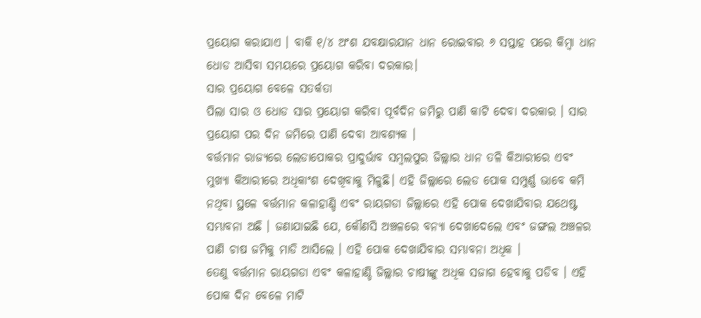ପ୍ରୟୋଗ କରାଯାଏ । ବାକି ୧/୪ ଅଂଶ ଯବକ୍ଷାରଯାନ ଧାନ ରୋଇବାର ୬ ସପ୍ତାହ ପରେ କିମ୍ବା ଧାନ ଧୋଡ ଆସିବା ସମୟରେ ପ୍ରୟୋଗ କରିବା ଦରକାର।
ସାର ପ୍ରୟୋଗ ବେଳେ ସତର୍କତା
ପିଲା ସାର ଓ ଧୋଡ ସାର ପ୍ରୟୋଗ କରିବା ପୂର୍ବଦିନ ଜମିରୁ ପାଣି କାଟି ଦେବା ଦରକାର । ସାର ପ୍ରୟୋଗ ପର ଦିନ ଜମିରେ ପାଣି ଦେବା ଆବଶ୍ୟକ ।
ବର୍ତ୍ତମାନ ରାଜ୍ୟରେ ଲେଡାପୋକର ପ୍ରାଦୁର୍ଭାବ ସମ୍ବଲପୁର ଜିଲ୍ଲାର ଧାନ ତଳି କିଆରୀରେ ଏବଂ ମୁଖ୍ୟା କିଆରୀରେ ଅଧିକାଂଶ ଦେଖିବାକୁ ମିଳୁଛି। ଏହି ଜିଲ୍ଲାରେ ଲେଡ ପୋକ ସମ୍ପୁର୍ଣ୍ଣ ଭାବେ କମି ନଥିବା ସ୍ଥଳେ ବର୍ତ୍ତମାନ କଳାହାଣ୍ଡି ଏବଂ ରାୟଗଡା ଜିଲ୍ଲାରେ ଏହି ପୋକ ଦେଖାଯିବାର ଯଥେଷ୍ଟ ସମ୍ଭାବନା ଅଛି । ଜଣାଯାଇଛି ଯେ, କୌଣସି ଅଞ୍ଚଳରେ ବନ୍ୟା ଦେଖାଦେଲେ ଏବଂ ଜଙ୍ଗଲ ଅଞ୍ଚଳର ପାଣି ଚାଷ ଜମିକୁ ମାଡି ଆସିଲେ । ଏହି ପୋକ ଦେଖାଯିବାର ସମ୍ଭାବନା ଅଧିକ ।
ତେଣୁ ବର୍ତ୍ତମାନ ରାୟଗଡା ଏବଂ କଳାହାଣ୍ଡି ଜିଲ୍ଲାର ଚାଷୀଙ୍କୁ ଅଧିକ ସଜାଗ ହେବାକୁ ପଡିବ । ଏହି ପୋକ ଦିନ ବେଳେ ମାଟି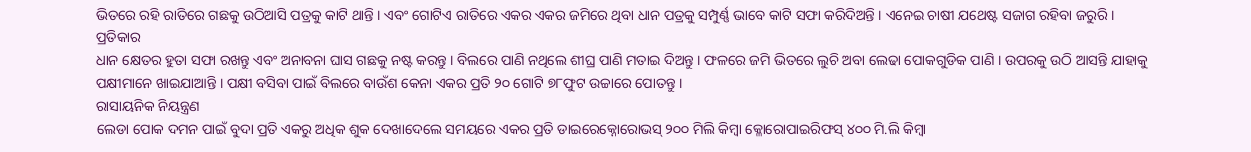ଭିତରେ ରହି ରାତିରେ ଗଛକୁ ଉଠିଆସି ପତ୍ରକୁ କାଟି ଥାନ୍ତି । ଏବଂ ଗୋଟିଏ ରାତିରେ ଏକର ଏକର ଜମିରେ ଥିବା ଧାନ ପତ୍ରକୁ ସମ୍ପୁର୍ଣ୍ଣ ଭାବେ କାଟି ସଫା କରିଦିଅନ୍ତି । ଏନେଇ ଚାଷୀ ଯଥେଷ୍ଟ ସଜାଗ ରହିବା ଜରୁରି ।
ପ୍ରତିକାର
ଧାନ କ୍ଷେତର ହୁତା ସଫା ରଖନ୍ତୁ ଏବଂ ଅନାବନା ଘାସ ଗଛକୁ ନଷ୍ଟ କରନ୍ତୁ । ବିଲରେ ପାଣି ନଥିଲେ ଶୀଘ୍ର ପାଣି ମତାଇ ଦିଅନ୍ତୁ । ଫଳରେ ଜମି ଭିତରେ ଲୁଚି ଅବା ଲେଢା ପୋକଗୁଡିକ ପାଣି । ଉପରକୁ ଉଠି ଆସନ୍ତି ଯାହାକୁ ପକ୍ଷୀମାନେ ଖାଇଯାଆନ୍ତି । ପକ୍ଷୀ ବସିବା ପାଇଁ ବିଲରେ ବାଉଁଶ କେନା ଏକର ପ୍ରତି ୨୦ ଗୋଟି ୭୮ଫୁଟ ଉଚ୍ଚାରେ ପୋତନ୍ତୁ ।
ରାସାୟନିକ ନିୟନ୍ତ୍ରଣ
ଲେଡା ପୋକ ଦମନ ପାଇଁ ବୁଦା ପ୍ରତି ଏକରୁ ଅଧିକ ଶୁକ ଦେଖାଦେଲେ ସମୟରେ ଏକର ପ୍ରତି ଡାଇରେକ୍ନୋରୋଭସ୍ ୨୦୦ ମିଲି କିମ୍ବା କ୍ଳୋରୋପାଇରିଫସ୍ ୪୦୦ ମି.ଲି କିମ୍ବା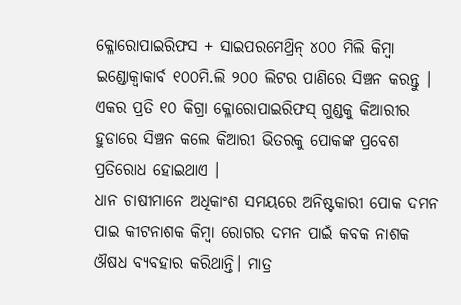କ୍ଳୋରୋପାଇରିଫସ + ସାଇପରମେଥ୍ରିନ୍ ୪୦୦ ମିଲି କିମ୍ବା ଇଣ୍ଡୋକ୍ଵାକାର୍ବ ୧୦୦ମି.ଲି ୨୦୦ ଲିଟର ପାଣିରେ ସିଞ୍ଚନ କରନ୍ତୁ । ଏକର ପ୍ରତି ୧୦ କିଗ୍ରା କ୍ଳୋରୋପାଇରିଫସ୍ ଗୁଣ୍ଡକୁ କିଆରୀର ହୁଡାରେ ସିଞ୍ଚନ କଲେ କିଆରୀ ଭିତରକୁ ପୋକଙ୍କ ପ୍ରବେଶ ପ୍ରତିରୋଧ ହୋଇଥାଏ ।
ଧାନ ଚାଷୀମାନେ ଅଧିକାଂଶ ସମୟରେ ଅନିଷ୍ଟକାରୀ ପୋକ ଦମନ ପାଇ କୀଟନାଶକ କିମ୍ବା ରୋଗର ଦମନ ପାଇଁ କବକ ନାଶକ ଔଷଧ ବ୍ୟବହାର କରିଥାନ୍ତି। ମାତ୍ର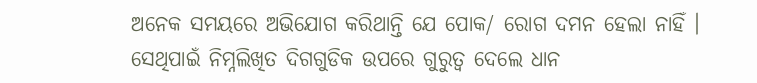ଅନେକ ସମୟରେ ଅଭିଯୋଗ କରିଥାନ୍ତି ଯେ ପୋକ/ ରୋଗ ଦମନ ହେଲା ନାହିଁ । ସେଥିପାଇଁ ନିମ୍ନଲିଖିତ ଦିଗଗୁଡିକ ଉପରେ ଗୁରୁତ୍ଵ ଦେଲେ ଧାନ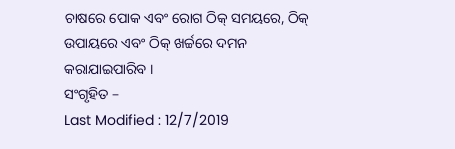ଚାଷରେ ପୋକ ଏବଂ ରୋଗ ଠିକ୍ ସମୟରେ, ଠିକ୍ ଉପାୟରେ ଏବଂ ଠିକ୍ ଖର୍ଚ୍ଚରେ ଦମନ କରାଯାଇପାରିବ ।
ସଂଗୃହିତ –
Last Modified : 12/7/2019